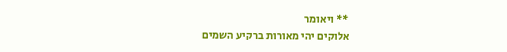** ויאומר
אלוקים יהי מאורות ברקיע השמים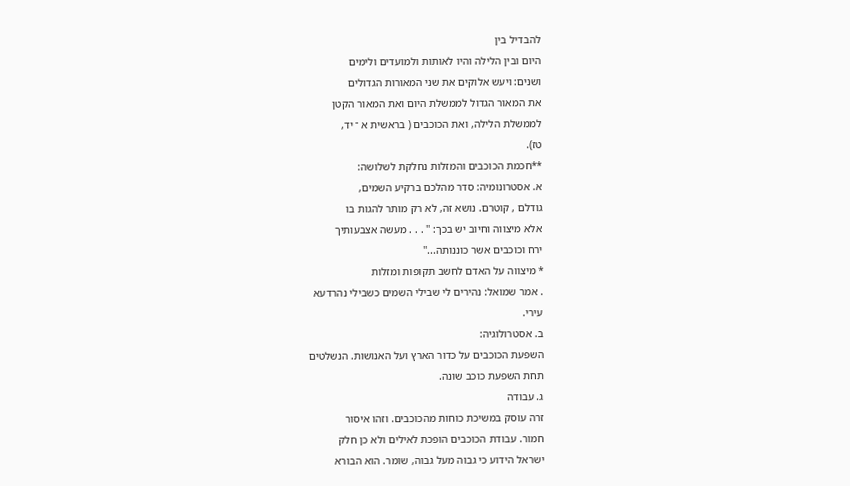להבדיל בין
היום ובין הלילה והיו לאותות ולמועדים ולימים
ושנים: ויעש אלוקים את שני המאורות הגדולים
את המאור הגדול לממשלת היום ואת המאור הקטן
לממשלת הלילה, ואת הכוכבים ( בראשית א ־ יד,
טז).
**חכמת הכוכבים והמזלות נחלקת לשלושה:
א. אסטרונומיה: סדר מהלכם ברקיע השמים,
גודלם , קוטרם. נושא זה, לא רק מותר להגות בו
אלא מיצווה וחיוב יש בכך: '' . . . מעשה אצבעותיך
ירח וכוכבים אשר כוננותה...''
* מיצווה על האדם לחשב תקופות ומזלות
. אמר שמואל: נהירים לי שבילי השמים כשבילי נהרדעא
עירי.
ב. אסטרולוגיה:
השפעת הכוכבים על כדור הארץ ועל האנושות. הנשלטים
תחת השפעת כוכב שונה.
ג. עבודה
זרה עוסק במשיכת כוחות מהכוכבים. וזהו איסור
חמור. עבודת הכוכבים הופכת לאילים ולא כן חלק
ישראל הידוע כי גבוה מעל גבוה, שומר. הוא הבורא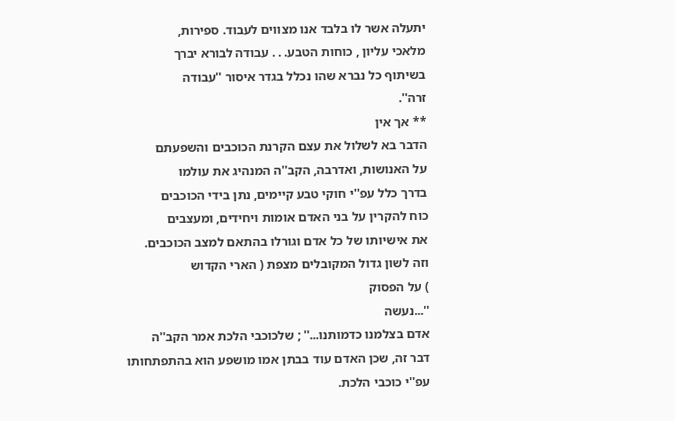יתעלה אשר לו בלבד אנו מצווים לעבוד. ספירות,
מלאכי עליון , כוחות הטבע. . . עבודה לבורא יברך
בשיתוף כל נברא שהו נכלל בגדר איסור ''עבודה
זרה''.
** אך אין
הדבר בא לשלול את עצם הקרנת הכוכבים והשפעתם
על האנושות, ואדרבה, הקב''ה המנהיג את עולמו
בדרך כלל עפ''י חוקי טבע קיימים, נתן בידי הכוכבים
כוח להקרין על בני האדם אומות ויחידים, ומעצבים
את אישיותו של כל אדם וגורלו בהתאם למצב הכוכבים.
וזה לשון גדול המקובלים מצפת ( הארי הקדוש
) על הפסוק
''...נעשה
אדם בצלמנו כדמותנו...'' ; שלכוכבי הלכת אמר הקב''ה
דבר זה, שכן האדם עוד בבתן אמו מושפע הוא בהתפתחותו
עפ''י כוכבי הלכת.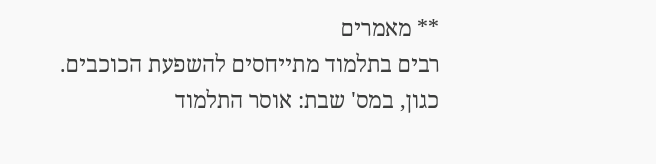** מאמרים
רבים בתלמוד מתייחסים להשפעת הכוכבים.
כגון, במס' שבת: אוסר התלמוד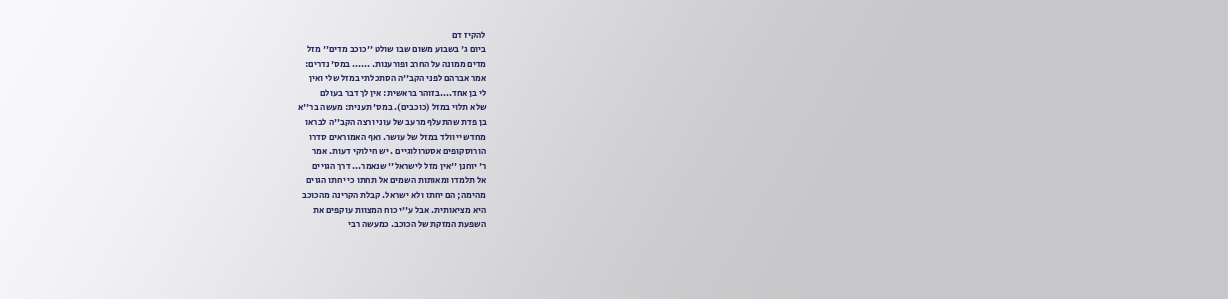להקיז דם
ביום ג' בשבוע משום שבו שולט ''כוכב מדים'' מזל
מדים ממונה על החרב ופורענות. ...... במס' נדרים:
אמר אברהם לפני הקב''ה הסתכלתי במזל שלי ואין
לי בן אחד....בזוהר בראשית: אין לך דבר בעולם
שלא תלוי במזל (כוכבים). במס' תענית: מעשה בר''א
בן פדת שהתעלף מרעב של עוני ורצה הקב''ה לבראו
מחדש ייוולד במזל של עושר. ואף האמוראים סדרו
הורוסקופים אסטרולוגיים . יש חילוקי דעות. אמר
ר' יוחנן ''אין מזל לישראל'' שנאמר... דרך הגויים
אל תלמדו ומאותות השמים אל תחתו כי יחתו הגוים
מהימה; הם יחתו ולא ישראל. קבלת הקרינה מהכוכב
היא מציאותית. אבל ע''י כוח המצוות עוקפים את
השפעת המזקת של הכוכב. כמעשה רבי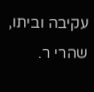עקיבה וביתו,
שהרי ר.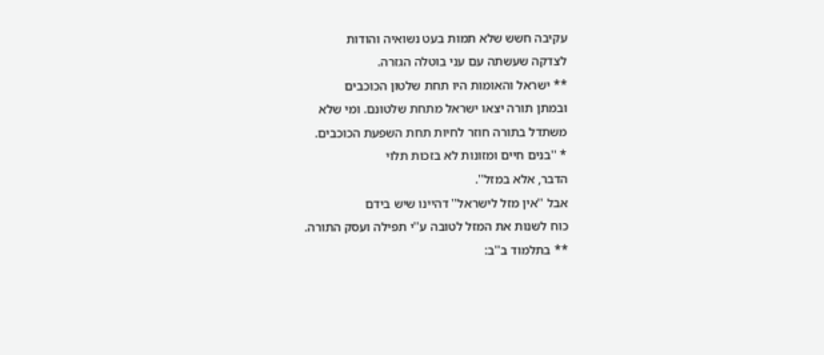עקיבה חשש שלא תמות בעט נשואיה והודות
לצדקה שעשתה עם עני בוטלה הגזרה.
** ישראל והאומות היו תחת שלטון הכוכבים
ובמתן תורה יצאו ישראל מתחת שלטונם. ומי שלא
משתדל בתורה חוזר לחיות תחת השפעת הכוכבים.
* ''בנים חיים ומזונות לא בזכות תלוי
הדבר, אלא במזל''.
אבל ''אין מזל לישראל'' דהיינו שיש בידם
כוח לשנות את המזל לטובה ע''י תפילה ועסק התורה.
** בתלמוד ב''ב: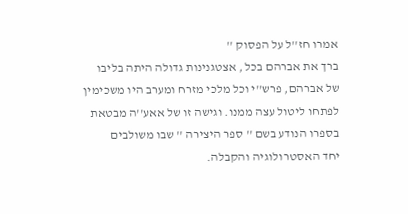אמרו חז''ל על הפסוק ''
ברך את אברהם בכל , אצטגנינות גדולה היתה בליבו
של אברהם, פרש''י וכל מלכי מזרח ומערב היו משכימין
לפתחו ליטול עצה ממנו. וגישה זו של אאע''ה מבטאת
בספרו הנודע בשם '' ספר היצירה '' שבו משולבים
יחד האסטרולוגיה והקבלה.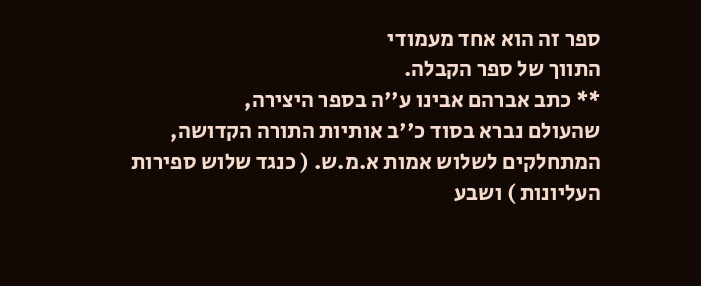ספר זה הוא אחד מעמודי
התווך של ספר הקבלה.
** כתב אברהם אבינו ע''ה בספר היצירה,
שהעולם נברא בסוד כ''ב אותיות התורה הקדושה,
המתחלקים לשלוש אמות א.מ.ש. ( כנגד שלוש ספירות
העליונות ) ושבע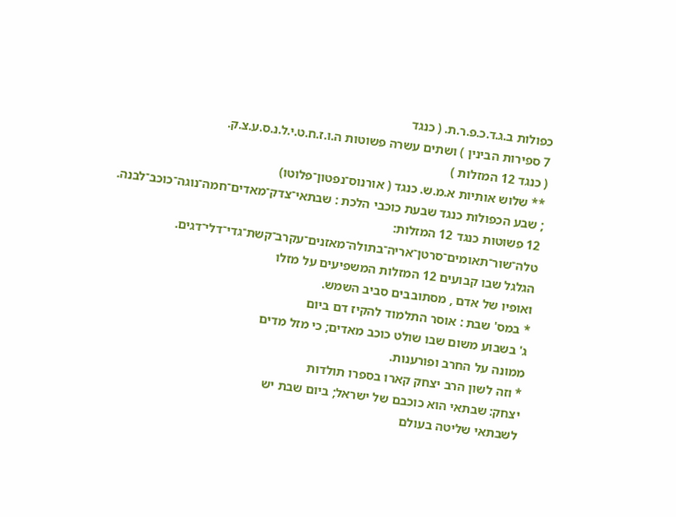כפולות ב.ג.ד.כ.פ.ר.ת. ( כנגד
7 ספירות הבינין ) ושתים עשרה פשוטות ה.ו.ז.ח.ט.י.ל.נ.ס.ע.צ.ק.
( כנגד 12 המזלות )
** שלוש אותיות א.מ.ש. כנגד ( אורנוס־נפטון־פלוטו)
; שבע הכפולות כנגד שבעת כוכבי הלכת : שבתאי־צדק־מאדים־חמה־נוגה־כוכב־לבנה.
12 פשוטות כנגד 12 המזלות: טלה־שור־תאומים־סרטן־אריה־בתולה־מאזנים־עקרב־קשת־גדי־דלי־דגים.
הגלגל שבו קבועים 12 המזלות המשפיעים על מזלו
ואופיו של אדם , מסתובבים סביב השמש.
* במס' שבת : אוסר התלמוד להקיז דם ביום
ג' בשבוע משום שבו שולט כוכב מאדים; כי מזל מדים
ממונה על החרב ופורענות.
* וזה לשון הרב יצחק קארו בספרו תולדות
יצחק: שבתאי הוא כוכבם של ישראל; ביום שבת יש
לשבתאי שליטה בעולם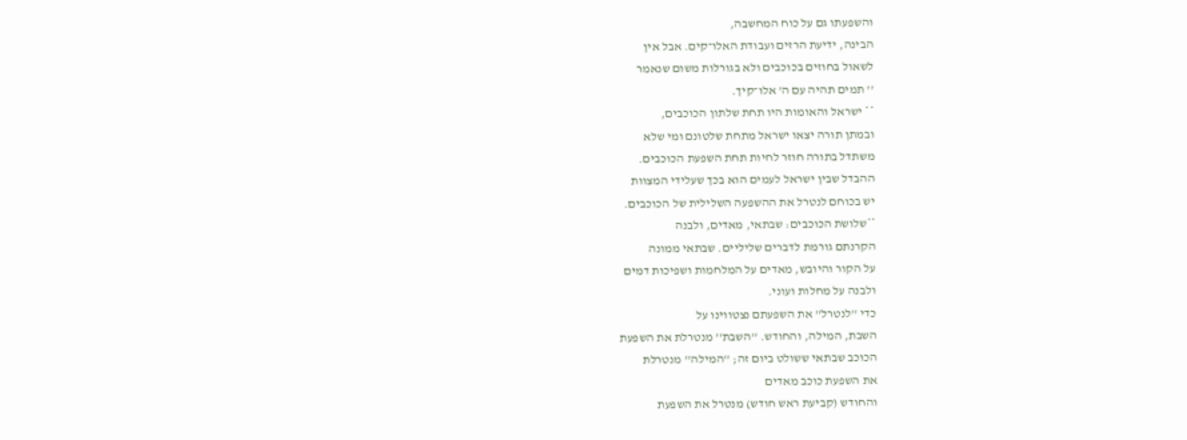והשפעתו גם על כוח המחשבה,
הבינה, ידיעת הרזים ועבודת האלו־קים. אבל אין
לשאול בחוזים בכוכבים ולא בגורלות משום שנאמר
'' תמים תהיה עם ה' אלו־קיך.
** ישראל והאומות היו תחת שלתון הכוכבים,
ובמתן תורה יצאו ישראל מתחת שלטונם ומי שלא
משתדל בתורה חוזר לחיות תחת השפעת הכוכבים.
ההבדל שבין ישראל לעמים הוא בכך שעלידי המצוות
יש בכוחם לנטרל את ההשפעה השלילית של הכוכבים.
**שלושת הכוכבים: שבתאי, מאדים, ולבנה
הקרנתם גורמת לדברים שליליים. שבתאי ממונה
על הקור והיובש, מאדים על המלחמות ושפיכות דמים
ולבנה על מחלות ועוני.
כדי ''לנטרל'' את השפעתם נצטווינו על
השבת, המילה, והחודש. ''השבת'' מנטרלת את השפעת
הכוכב שבתאי ששולט ביום זה; ''המילה'' מנטרלת
את השפעת כוכב מאדים
והחודש (קביעת ראש חודש) מנטרל את השפעת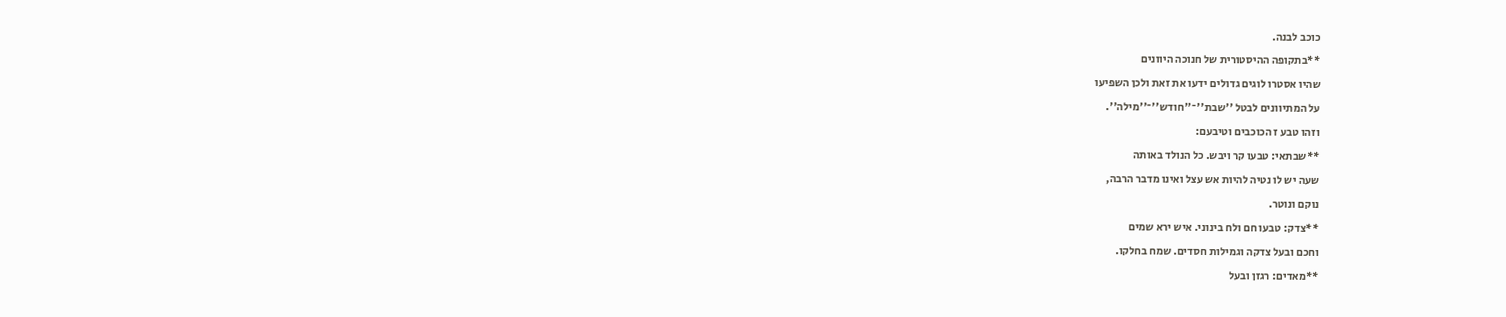כוכב לבנה.
**בתקופה ההיסטורית של חנוכה היוונים
שהיו אסטרו לוגים גדולים ידעו את זאת ולכן השפיעו
על המתיוונים לבטל ''שבת''־''חודש''־''מילה''.
וזהו טבע ז הכוכבים וטיבעם:
**שבתאי: טבעו קר ויבש. כל הנולד באותה
שעה יש לו נטיה להיות אש עצל ואינו מדבר הרבה,
נוקם ונוטר.
**צדק: טבעו חם ולח בינוני. איש ירא שמים
וחכם ובעל צדקה וגמילות חסדים. שמח בחלקו.
**מאדים: רגזן ובעל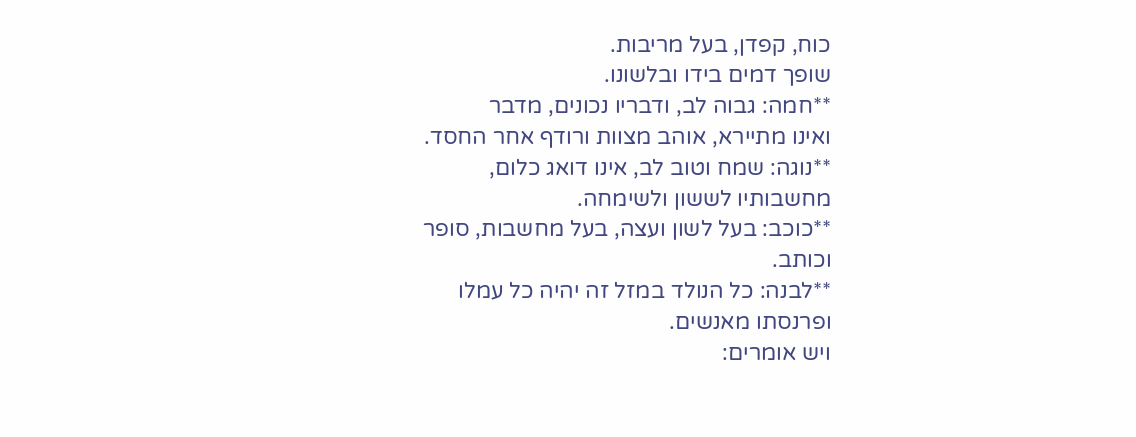כוח, קפדן, בעל מריבות.
שופך דמים בידו ובלשונו.
**חמה: גבוה לב, ודבריו נכונים, מדבר
ואינו מתיירא, אוהב מצוות ורודף אחר החסד.
**נוגה: שמח וטוב לב, אינו דואג כלום,
מחשבותיו לששון ולשימחה.
**כוכב: בעל לשון ועצה, בעל מחשבות, סופר
וכותב.
**לבנה: כל הנולד במזל זה יהיה כל עמלו
ופרנסתו מאנשים.
ויש אומרים: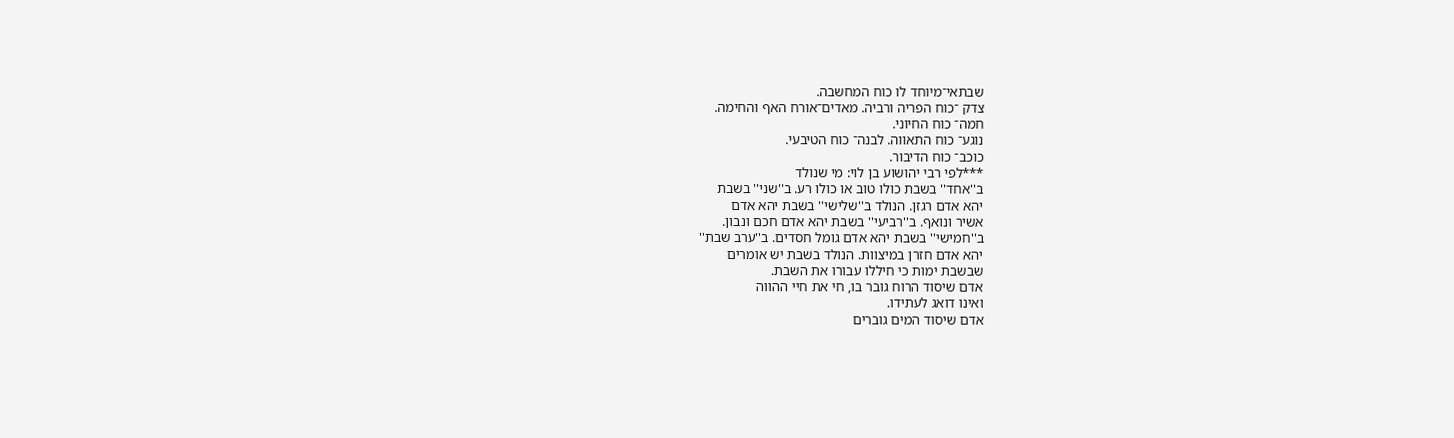שבתאי־מיוחד לו כוח המחשבה.
צדק ־כוח הפריה ורביה. מאדים־אורח האף והחימה.
חמה־ כוח החיוני.
נוגע־ כוח התאווה. לבנה־ כוח הטיבעי.
כוכב־ כוח הדיבור.
***לפי רבי יהושוע בן לוי: מי שנולד
ב''אחד'' בשבת כולו טוב או כולו רע. ב''שני'' בשבת
יהא אדם רגזן. הנולד ב''שלישי'' בשבת יהא אדם
אשיר ונואף. ב''רביעי'' בשבת יהא אדם חכם ונבון.
ב''חמישי'' בשבת יהא אדם גומל חסדים. ב''ערב שבת''
יהא אדם חזרן במיצוות. הנולד בשבת יש אומרים
שבשבת ימות כי חיללו עבורו את השבת.
אדם שיסוד הרוח גובר בו, חי את חיי ההווה
ואינו דואג לעתידו.
אדם שיסוד המים גוברים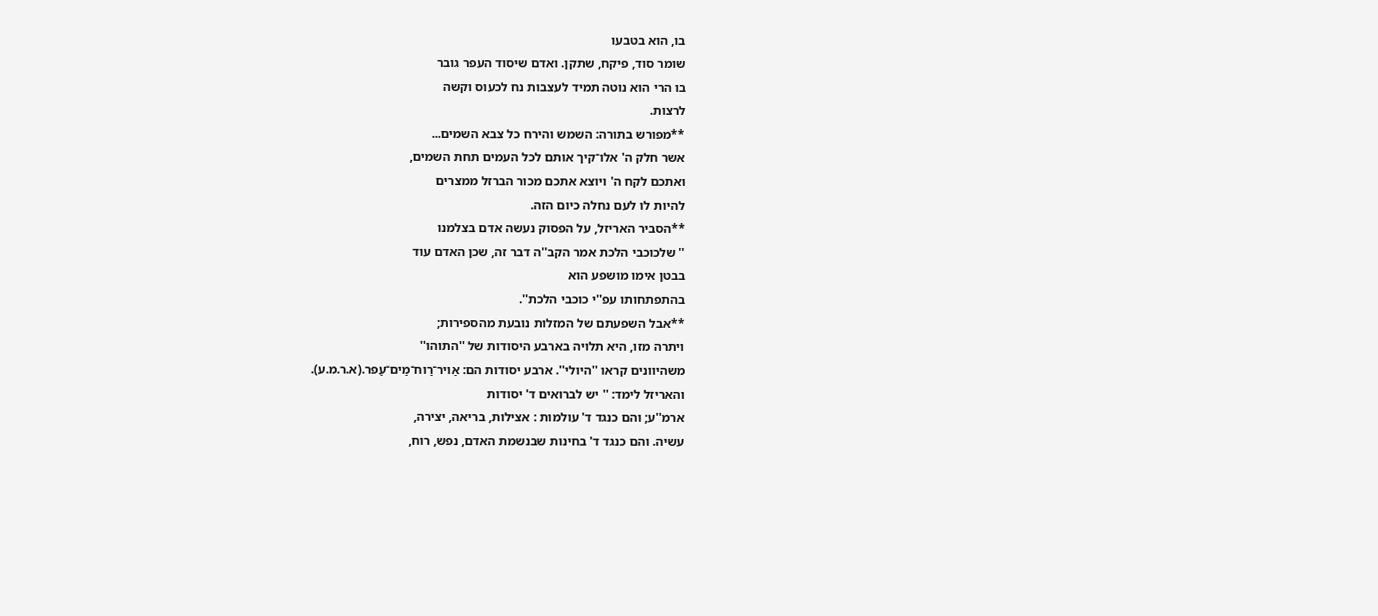בו, הוא בטבעו
שומר סוד, פיקח, שתקן. ואדם שיסוד העפר גובר
בו הרי הוא נוטה תמיד לעצבות נח לכעוס וקשה
לרצות.
**מפורש בתורה: השמש והירח כל צבא השמים...
אשר חלק ה' אלו־קיך אותם לכל העמים תחת השמים,
ואתכם לקח ה' ויוצא אתכם מכור הברזל ממצרים
להיות לו לעם נחלה כיום הזה.
**הסביר האריזל, על הפסוק נעשה אדם בצלמנו
'' שלכוכבי הלכת אמר הקב''ה דבר זה, שכן האדם עוד
בבטן אימו מושפע הוא
בהתפתחותו עפ''י כוכבי הלכת''.
**אבל השפעתם של המזלות נובעת מהספירות;
ויתרה מזו, היא תלויה בארבע היסודות של ''התוהו''
משהיוונים קראו ''היולי''. ארבע יסודות הם: אַויר־רַוח־מַים־עַפר.(א.ר.מ.ע).
והאריזל לימד: '' יש לברואים ד' יסודות
ארמ''ע; והם כנגד ד' עולמות : אצילות, בריאה, יצירה,
עשיה. והם כנגד ד' בחינות שבנשמת האדם, נפש, רוח,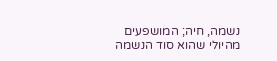נשמה, חיה; המושפעים מהיולי שהוא סוד הנשמה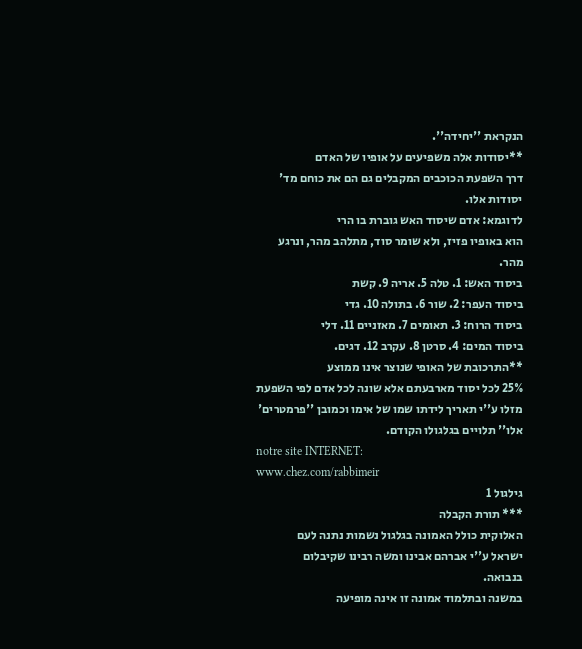הנקראת ''יחידה''.
**יסודות אלה משפיעים על אופיו של האדם
דרך השפעת הכוכבים המקבלים גם הם את כוחם מד'
יסודות אלו.
לדוגמא: אדם שיסוד האש גוברת בו הרי
הוא באופיו פזיז, ולא שומר סוד, מתלהב מהר, ונרגע
מהר.
ביסוד האש: 1. טלה 5. אריה 9. קשת
ביסוד העפר: 2. שור 6. בתולה 10. גדי
ביסוד הרוח: 3. תאומים 7. מאזניים 11. דלי
ביסוד המים: 4. סרטן 8. עקרב 12. דגים.
**התרכובת של האופי שנוצר אינו ממוצע
25% לכל יסוד מארבעתם אלא שונה לכל אדם לפי השפעת
מזלו ע''י תאריך לידתו שמו של אימו וכמובן ''פרמטרים'
אלו'' תלויים בגלגולו הקודם.
notre site INTERNET:
www.chez.com/rabbimeir
גילגול 1
*** תורת הקבלה
האלוקית כולל האמונה בגלגול נשמות נתנה לעם
ישראל ע''י אברהם אבינו ומשה רבינו שקיבלום
בנבואה.
במשנה ובתלמוד אמונה זו אינה מופיעה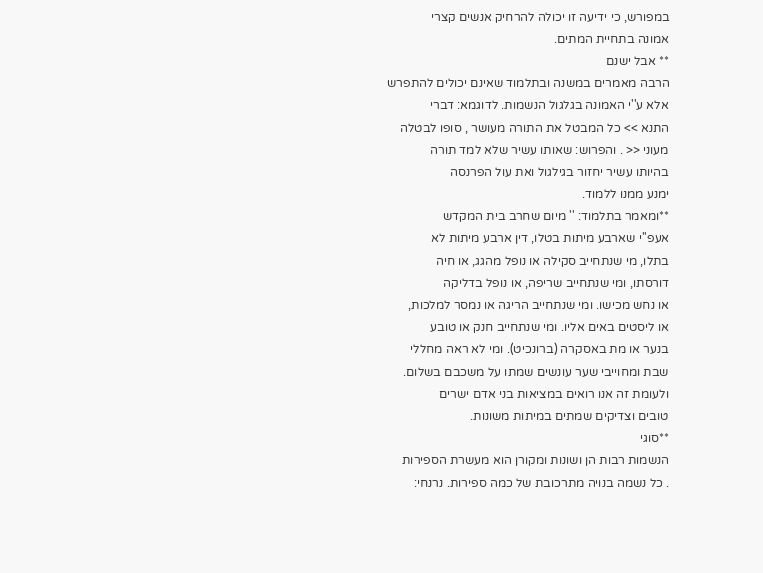במפורש, כי ידיעה זו יכולה להרחיק אנשים קצרי
אמונה בתחיית המתים.
** אבל ישנם
הרבה מאמרים במשנה ובתלמוד שאינם יכולים להתפרש
אלא ע''י האמונה בגלגול הנשמות. לדוגמא: דברי
התנא >> כל המבטל את התורה מעושר , סופו לבטלה
מעוני << . והפרוש: שאותו עשיר שלא למד תורה
בהיותו עשיר יחזור בגילגול ואת עול הפרנסה
ימנע ממנו ללמוד.
**ומאמר בתלמוד: '' מיום שחרב בית המקדש
אעפ''י שארבע מיתות בטלו, דין ארבע מיתות לא
בתלו, מי שנתחייב סקילה או נופל מהגג, או חיה
דורסתו, ומי שנתחייב שריפה, או נופל בדליקה
או נחש מכישו. ומי שנתחייב הריגה או נמסר למלכות,
או ליסטים באים אליו. ומי שנתחייב חנק או טובע
בנער או מת באסקרה (ברונכיט). ומי לא ראה מחללי
שבת ומחוייבי שער עונשים שמתו על משכבם בשלום.
ולעומת זה אנו רואים במציאות בני אדם ישרים
טובים וצדיקים שמתים במיתות משונות.
**סוגי
הנשמות רבות הן ושונות ומקורן הוא מעשרת הספירות
. כל נשמה בנויה מתרכובת של כמה ספירות. נרנחי: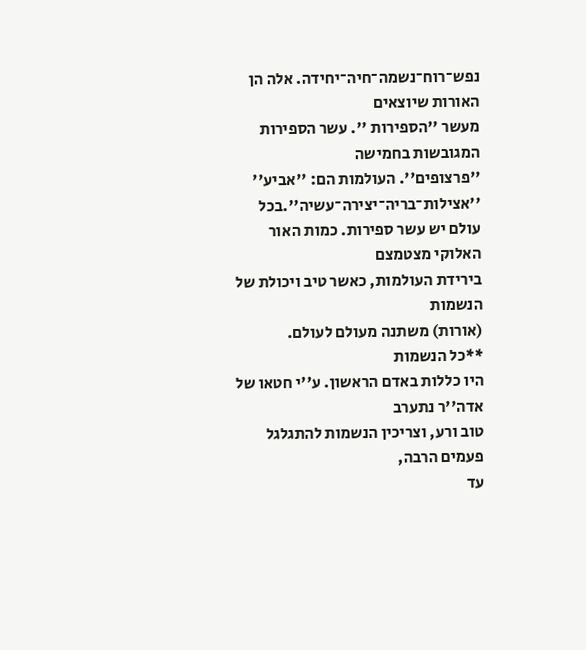נפש־רוח־נשמה־חיה־יחידה. אלה הן האורות שיוצאים
מעשר ''הספירות ''. עשר הספירות המגובשות בחמישה
''פרצופים''. העולמות הם: ''אביע'' ''אצילות־בריה־יצירה־עשיה''.בכל
עולם יש עשר ספירות. כמות האור האלוקי מצטמצם
בירידת העולמות, כאשר טיב ויכולת של הנשמות
(אורות) משתנה מעולם לעולם.
**כל הנשמות
היו כללות באדם הראשון. ע''י חטאו של אדה''ר נתערב
טוב ורע, וצריכין הנשמות להתגלגל פעמים הרבה,
עד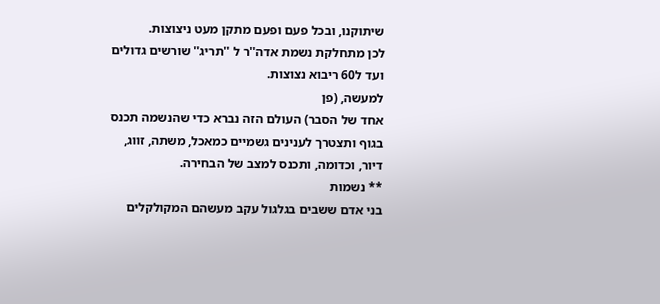שיתוקנו, ובכל פעם ופעם מתקן מעט ניצוצות.
לכן מתחלקת נשמת אדה''ר ל ''תריג'' שורשים גדולים
ועד ל60 ריבוא נצוצות.
למעשה, (פן
אחד של הסבר) העולם הזה נברא כדי שהנשמה תכנס
בגוף ותצטרך לענינים גשמיים כמאכל, משתה, זווג,
דיור, וכדומה, ותכנס למצב של הבחירה.
** נשמות
בני אדם ששבים בגלגול עקב מעשהם המקולקלים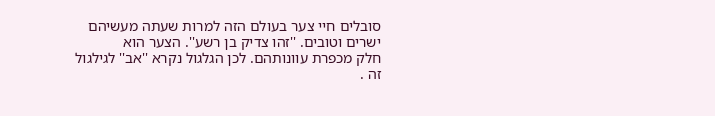סובלים חיי צער בעולם הזה למרות שעתה מעשיהם
ישרים וטובים. ''זהו צדיק בן רשע''. הצער הוא
חלק מכפרת עוונותהם. לכן הגלגול נקרא ''אב'' לגילגול
זה .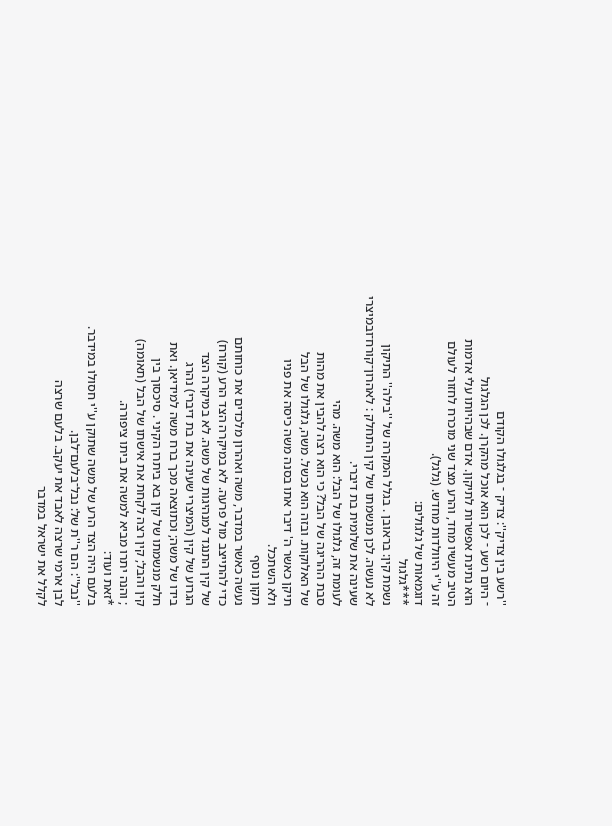''רשע בין צדיק'': צדיק ־ בגלגולו הקודם
־ היום רשע ־ לכן הוא אוכל מהקרן. לכן הגלגול
הוא נתינת אפשרות לתיקון. אדם שבהיותו עלי אדמות
הטיב מעשיו מחד, והרע מצד שני מוכרח לחזור לעולם
זה ע''י היוולדות מחדש. (גלגל).
דוגמאות של גלגולים:
***גלגול
נשמת קין: בראובן . בגלל המקרה של ''בילה'' התיקון
לא נעשה. לכן מנשמתו של קין התחלק : לאהרון־קורח־ובמיצרי
שעינה את שלומית בת דיברי.
לעומת זה, גלגולו של הבל: הוא משה. מהי
סבת ההריגה של הבל? כי הוא רצה להבין את מהות
של האלוקות. ובזה הוא נכשל. משה, גלגולו של הבל
תיקן כאשר ה' דיבר אתו בסנה משה כיסה את פניו
ולא השתכל.
תקון נוסף
נעשה כאשר במדבר, משה ואהרון מלכדים את כוחותם
כדי להתייצב מול פרעה. לא במיקרה הצד הרע (קורח)
של קין התנגד למנהיגות של משה. לא במיקרה הצד
הגרוע של קין (המיצרי שעינה את בת דיברי) נהרג
בידו של משה; וכתוצאה מכך ברח משה למידיאן. ואת
חלק מנשמתו של קין בא ביתרו הקיני . סיכסוך בין
קין והבל; קין רצה לקחת את אישתו של הבל (תאומה)
; והנה יתרו מביא למשה את ביתו ציפורה.
*זאת ועוד:
בלעם היה הצד הרע של משה שתוקן ע''י חסולו במידבר.
''נבל'': הם ר''ת של: נבל־בלעם־לבן.
לבן ארמי שרצה לאבד את יעקב. בלעם שרצה
לקלל את ישראל במדבר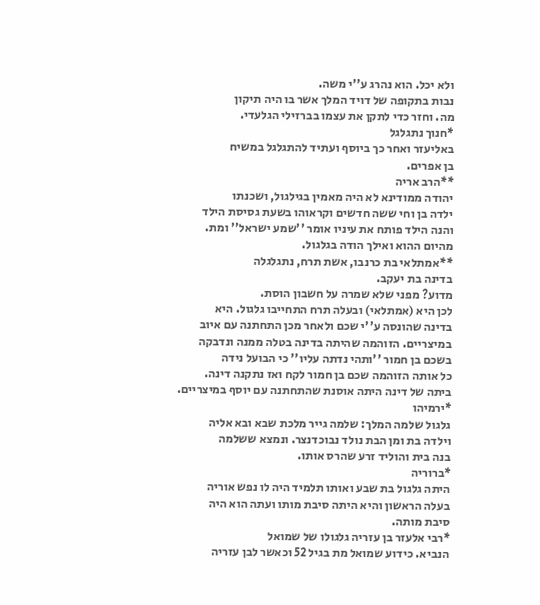ולא יכל. הוא נהרג ע''י משה.
נבות בתקופה של דויד המלך אשר בו היה תיקון
מה. וחזר כדי לתקן את עצמו בברזילי הגלעדי.
*חנוך נתגלגל
באליעזר ואחר כך ביוסף ועתיד להתגלגל במשיח
בן אפרים.
**הרב אריה
יהודה ממודינא לא היה מאמין בגילגול, ושכנתו
ילדה בן וחי ששה חדשים וקראוהו בשעת גסיסת הילד
והנה הילד פותח את עיניו אומר ''שמע ישראל'' ומת.
מהיום ההוא ואילך הודה בגלגול.
**אמתלאי בת כרנבו, אשת תרח, נתגלגלה
בדינה בת יעקב.
מדוע? מפני שלא שמרה על חשבון הוסת.
לכן היא (אמתלאי) ובעלה תרח התחייבו גלגול. היא
בדינה שהונסה ע''י שכם ולאחר מכן התחתנה עם איוב
במיצריים. הזוהמה שהיתה בדינה בטלה ממנה ונדבקה
בשכם בן חמור ''ותהי נדתה עליו'' כי הבועל נידה
כל אותה הזוהמה שכם בן חמור לקח ואז נתקנה דינה.
ביתה של דינה היתה אוסנת שהתחתנה עם יוסף במיצריים.
*ירמיהו
גלגול שלמה המלך: שלמה גייר מלכת שבא ובא אליה
וילדה בת ומן הבת נולד נבוכדנצר. ונמצא ששלמה
בנה בית והוליד זרע שהרס אותו.
*ברוריה
היתה גלגול בת שבע ואותו תלמיד היה לו נפש אוריה
בעלה הראשון והיא היתה סיבת מותו ועתה הוא היה
סיבת מותה.
*רבי אלעזר בן עזריה גלגולו של שמואל
הנביא. כידוע שמואל מת בגיל 52 וכאשר לבן עזריה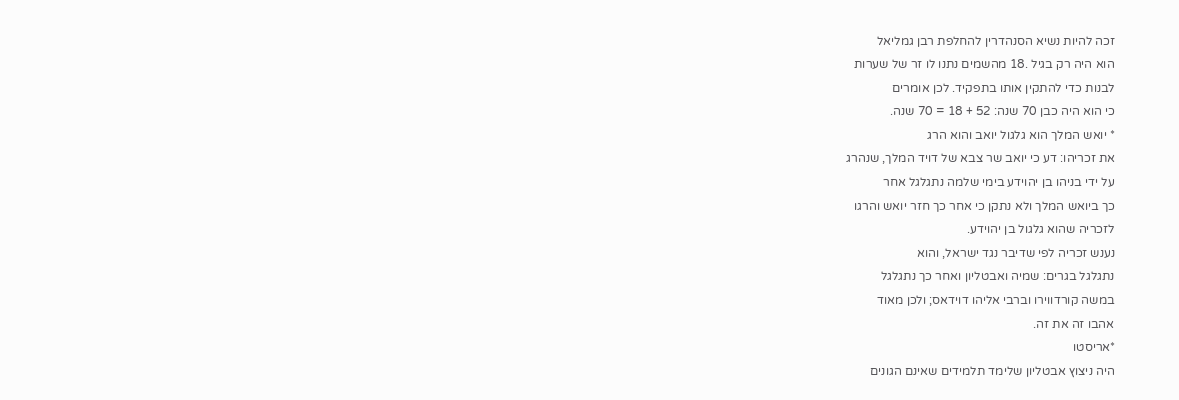זכה להיות נשיא הסנהדרין להחלפת רבן גמליאל
הוא היה רק בגיל .18 מהשמים נתנו לו זר של שערות
לבנות כדי להתקין אותו בתפקיד. לכן אומרים
כי הוא היה כבן 70 שנה: 52 + 18 = 70 שנה.
* יואש המלך הוא גלגול יואב והוא הרג
את זכריהו: דע כי יואב שר צבא של דויד המלך, שנהרג
על ידי בניהו בן יהוידע בימי שלמה נתגלגל אחר
כך ביואש המלך ולא נתקן כי אחר כך חזר יואש והרגו
לזכריה שהוא גלגול בן יהוידע.
נענש זכריה לפי שדיבר נגד ישראל, והוא
נתגלגל בגרים: שמיה ואבטליון ואחר כך נתגלגל
במשה קורדווירו וברבי אליהו דוידאס; ולכן מאוד
אהבו זה את זה.
*אריסטו
היה ניצוץ אבטליון שלימד תלמידים שאינם הגונים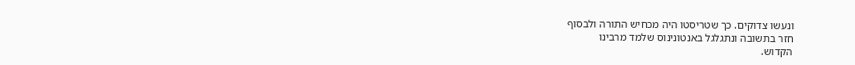ונעשו צדוקים. כך שטריסטו היה מכחיש התורה ולבסוף
חזר בתשובה ונתגלגל באנטונינוס שלמד מרבינו
הקדוש.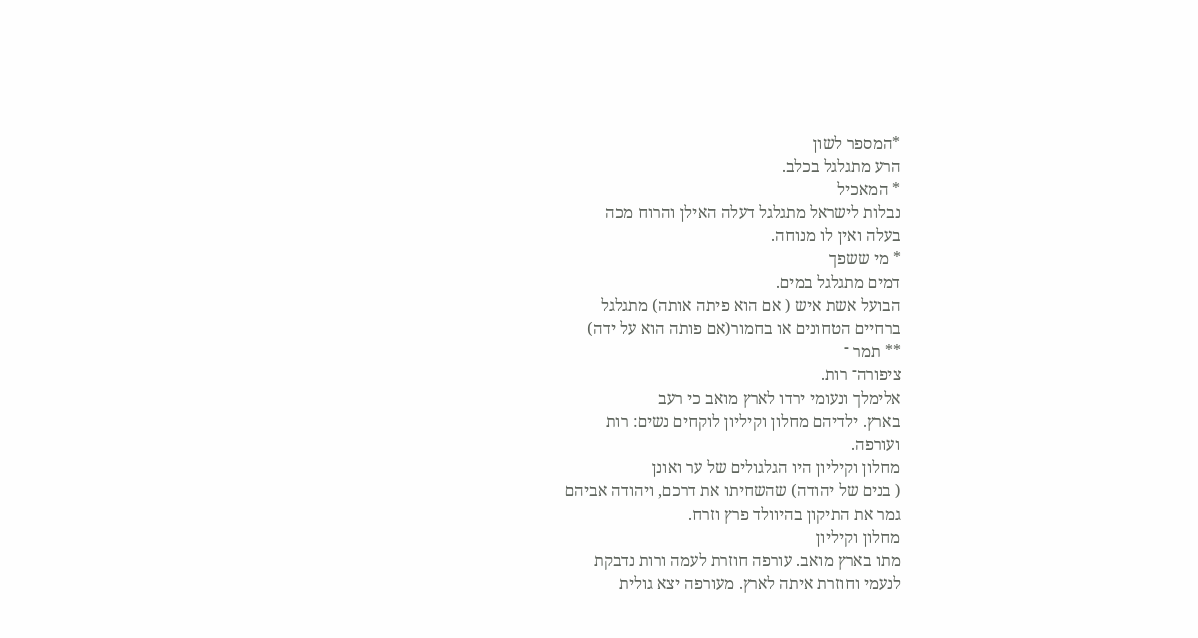*המספר לשון
הרע מתגלגל בכלב.
* המאכיל
נבלות לישראל מתגלגל דעלה האילן והרוח מכה
בעלה ואין לו מנוחה.
* מי ששפך
דמים מתגלגל במים.
הבועל אשת איש ( אם הוא פיתה אותה) מתגלגל
ברחיים הטחונים או בחמור(אם פותה הוא על ידה)
** תמר ־
ציפורה־ רות.
אלימלך ונעומי ירדו לארץ מואב כי רעב
בארץ. ילדיהם מחלון וקיליון לוקחים נשים: רות
ועורפה.
מחלון וקיליון היו הגלגולים של ער ואונן
( בנים של יהודה) שהשחיתו את דרכם, ויהודה אביהם
גמר את התיקון בהיוולד פרץ וזרח.
מחלון וקיליון
מתו בארץ מואב. עורפה חוזרת לעמה ורות נדבקת
לנעמי וחוזרת איתה לארץ. מעורפה יצא גולית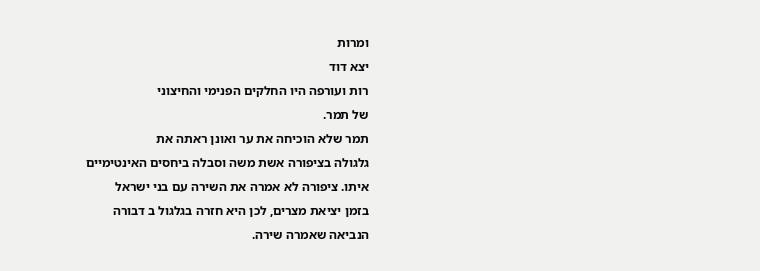ומרות
יצא דוד
רות ועורפה היו החלקים הפנימי והחיצוני
של תמר.
תמר שלא הוכיחה את ער ואונן ראתה את
גלגולה בציפורה אשת משה וסבלה ביחסים האינטימיים
איתו. ציפורה לא אמרה את השירה עם בני ישראל
בזמן יציאת מצרים, לכן היא חזרה בגלגול ב דבורה
הנביאה שאמרה שירה.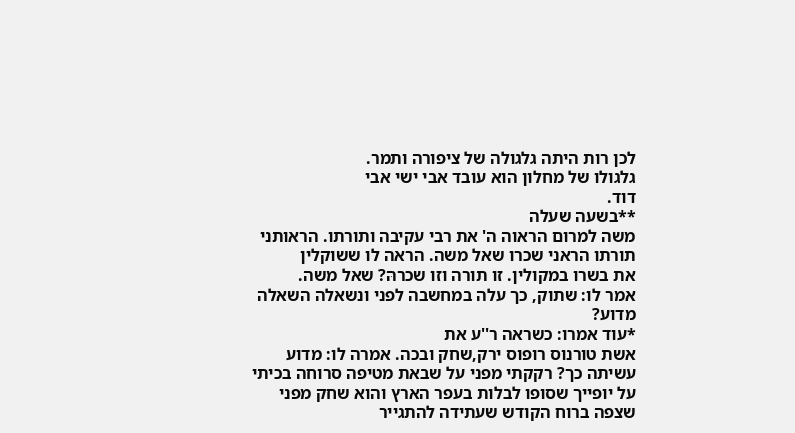לכן רות היתה גלגולה של ציפורה ותמר.
גלגולו של מחלון הוא עובד אבי ישי אבי
דוד.
**בשעה שעלה
משה למרום הראוה ה' את רבי עקיבה ותורתו. הראותני
תורתו הראני שכרו שאל משה. הראה לו ששוקלין
את בשרו במקולין. זו תורה וזו שכרהּ? שאל משה.
אמר לו: שתוק, כך עלה במחשבה לפני ונשאלה השאלה
מדוע?
*עוד אמרו: כשראה ר''ע את
אשת טורנוס רופוס ירק,שחק ובכה. אמרה לו: מדוע
עשיתה כך? רקקתי מפני על שבאת מטיפה סרוחה בכיתי
על יופייך שסופו לבלות בעפר הארץ והוא שחק מפני
שצפה ברוח הקודש שעתידה להתגייר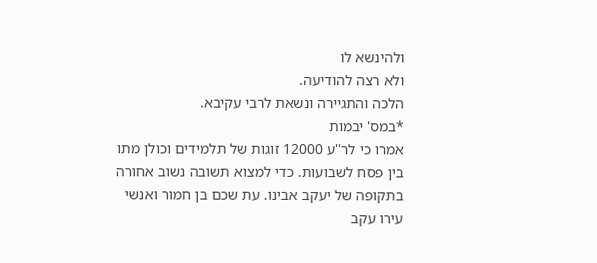ולהינשא לו
ולא רצה להודיעה.
הלכה והתגיירה ונשאת לרבי עקיבא.
*במס' יבמות
אמרו כי לר''ע 12000 זוגות של תלמידים וכולן מתו
בין פסח לשבועות. כדי למצוא תשובה נשוב אחורה
בתקופה של יעקב אבינו. עת שכם בן חמור ואנשי
עירו עקב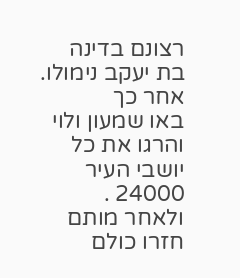רצונם בדינה בת יעקב נימולו. אחר כך
באו שמעון ולוי והרגו את כל יושבי העיר 24000 .
ולאחר מותם חזרו כולם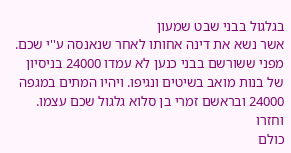בגלגול בבני שבט שמעון
אשר נשא את דינה אחותו לאחר שנאנסה ע''י שכם.
מפני ששורשם בבני כנען לא עמדו 24000 בניסיון
של בנות מואב בשיטים ונגיפו. ויהיו המתים במגפה
24000 ובראשם זמרי בן סלוא גלגול שכם עצמו. וחזרו
כולם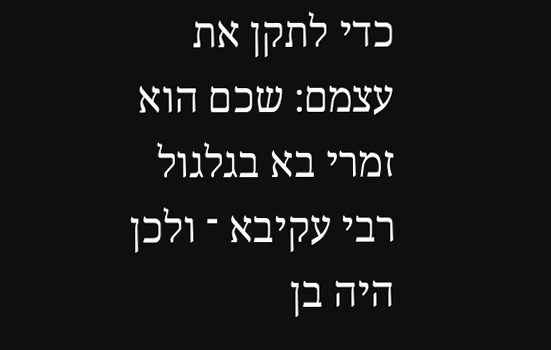כדי לתקן את עצמם: שכם הוא זמרי בא בגלגול
רבי עקיבא ־ ולכן היה בן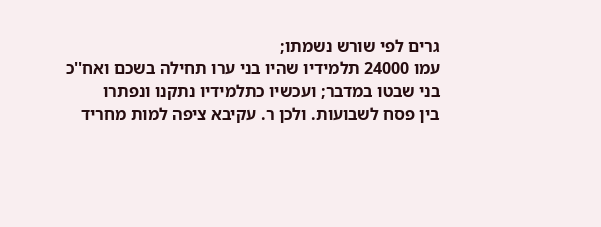גרים לפי שורש נשמתו;
עמו 24000 תלמידיו שהיו בני ערו תחילה בשכם ואח''כ
בני שבטו במדבר; ועכשיו כתלמידיו נתקנו ונפתרו
בין פסח לשבועות. ולכן ר. עקיבא ציפה למות מחריד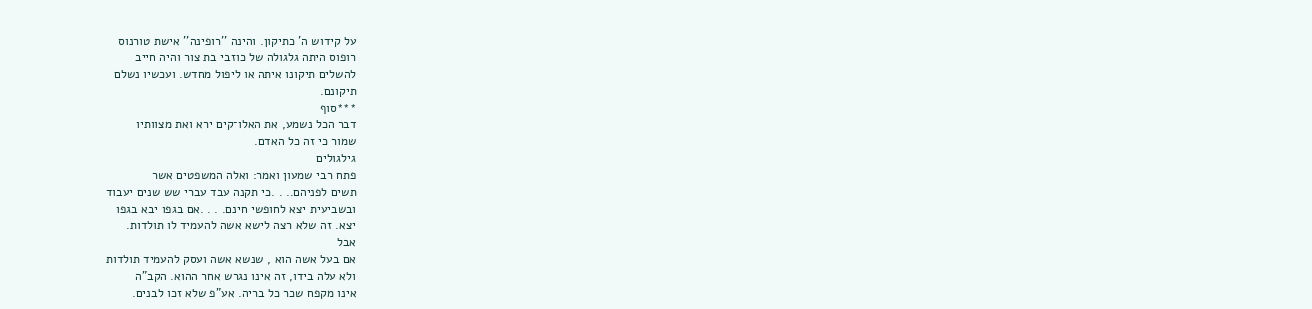על קידוש ה' כתיקון. והינה ''רופינה'' אישת טורנוס
רופוס היתה גלגולה של כוזבי בת צור והיה חייב
להשלים תיקונו איתה או ליפול מחדש. ועכשיו נשלם
תיקונם.
***סוף
דבר הכל נשמע, את האלו־קים ירא ואת מצוותיו
שמור כי זה כל האדם.
גילגולים
פתח רבי שמעון ואמר: ואלה המשפטים אשר
תשים לפניהם.. . .כי תקנה עבד עברי שש שנים יעבוד
ובשביעית יצא לחופשי חינם. . . .אם בגפו יבא בגפו
יצא. זה שלא רצה לישא אשה להעמיד לו תולדות.
אבל
אם בעל אשה הוא , שנשא אשה ועסק להעמיד תולדות
ולא עלה בידו, זה אינו נגרש אחר ההוא. הקב"ה
אינו מקפח שכר כל בריה. אע"פ שלא זכו לבנים.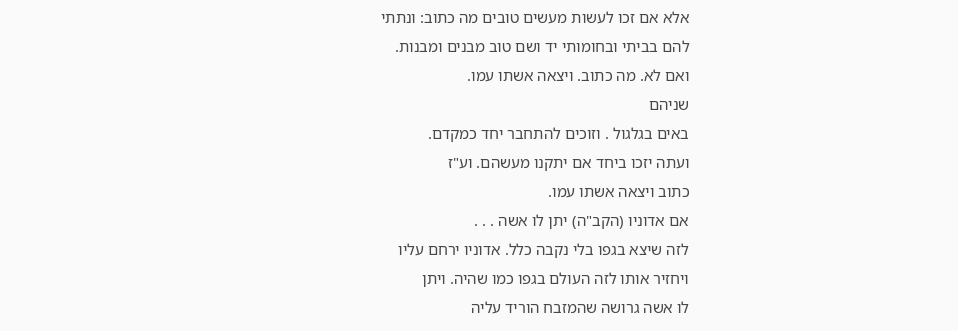אלא אם זכו לעשות מעשים טובים מה כתוב: ונתתי
להם בביתי ובחומותי יד ושם טוב מבנים ומבנות.
ואם לא. מה כתוב. ויצאה אשתו עמו.
שניהם
באים בגלגול . וזוכים להתחבר יחד כמקדם.
ועתה יזכו ביחד אם יתקנו מעשהם. וע"ז
כתוב ויצאה אשתו עמו.
אם אדוניו (הקב"ה) יתן לו אשה . . .
לזה שיצא בגפו בלי נקבה כלל. אדוניו ירחם עליו
ויחזיר אותו לזה העולם בגפו כמו שהיה. ויתן
לו אשה גרושה שהמזבח הוריד עליה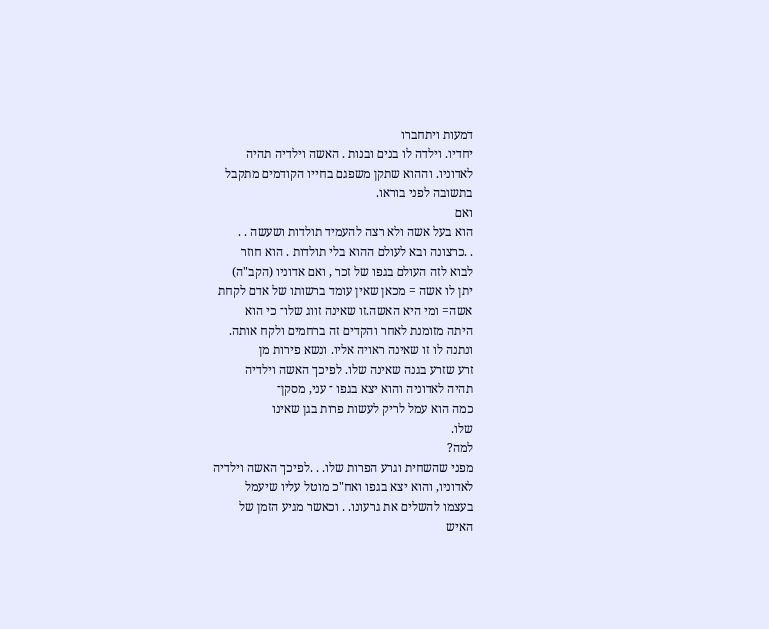דמעות ויתחברו
יחדיו. וילדה לו בנים ובנות . האשה וילדיה תהיה
לאדוניו. וההוא שתקן משפגם בחייו הקודמים מתקבל
בתשובה לפני בוראו.
ואם
הוא בעל אשה ולא רצה להעמיד תולדות ושעשה . .
. .כרצונה ובא לעולם ההוא בלי תולדות . הוא חוזר
לבוא לזה העולם בגפו של זכר , ואם אדוניו (הקב"ה)
יתן לו אשה = מכאן שאין עומד ברשותו של אדם לקחת
אשה= ומי היא האשה.זו שאינה זווג שלו־ כי הוא
היתה מזומנת לאחר והקדים זה ברחמים ולקח אותה.
ונתנה לו זו שאינה ראויה אליו. ונשא פירות מן
זרע שזרע בגנה שאינה שלו. לפיכך האשה וילדיה
תהיה לאדוניה והוא יצא בגפו ־ עני, מסקן־
כמה הוא עמל לריק לעשות פרות בגן שאינו
שלו.
למה?
מפני שהשחית וגרע הפרות שלו. . .לפיכך האשה וילדיה
לאדוניו, והוא יצא בגפו ואח"כ מוטל עליו שיעמל
בעצמו להשלים את גרעונו. . וכאשר מגיע הזמן של
האיש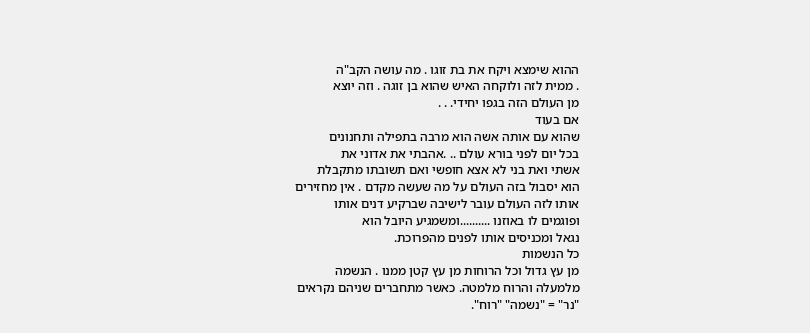ההוא שימצא ויקח את בת זוגו . מה עושה הקב"ה
. ממית לזה ולוקחה האיש שהוא בן זוגה . וזה יוצא
מן העולם הזה בגפו יחידי. . .
אם בעוד
שהוא עם אותה אשה הוא מרבה בתפילה ותחנונים
בכל יום לפני בורא עולם .. .אהבתי את אדוני את
אשתי ואת בני לא אצא חופשי ואם תשובתו מתקבלת
הוא יסבול בזה העולם על מה שעשה מקדם . אין מחזירים
אותו לזה העולם עובר לישיבה שברקיע דנים אותו
ופוגמים לו באוזנו ..........ומשמגיע היובל הוא
נגאל ומכניסים אותו לפנים מהפרוכת.
כל הנשמות
מן עץ גדול וכל הרוחות מן עץ קטן ממנו . הנשמה
מלמעלה והרוח מלמטה. כאשר מתחברים שניהם נקראים
"נר" = "נשמה" "רוח".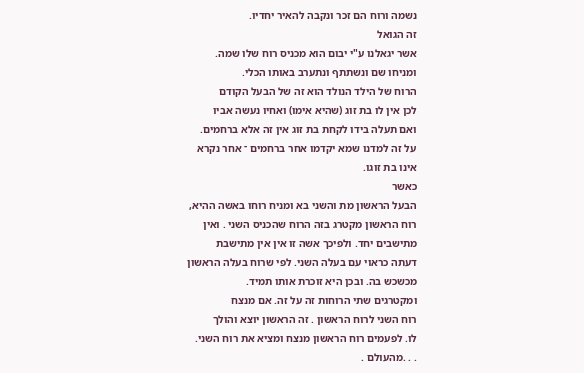נשמה ורוח הם זכר ונקבה להאיר יחדיו.
זה הגואל
אשר יגאלנו ע"י יבום הוא מכניס רוח שלו שמה.
ומניחו שם ונשתתף ונתערב באותו הכלי.
הרוח של הילד הנולד הוא זה של הבעל הקודם
לכן אין לו בת זוג (שהיא אימו) ואחיו נעשה אביו
ואם תעלה בידו לקחת בת זוג אין זה אלא ברחמים.
על זה למדנו שמא יקדמו אחר ברחמים ־ אחר נקרא
אינו בת זוגו.
כאשר
הבעל הראשון מת והשני בא ומניח רוחו באשה ההיא,
רוח הראשון מקטרג בזה הרוח שהכניס השני . ואין
מתישבים יחד. ולפיכך אשה זו אין אין מתישבת
דעתה כראוי עם בעלה השני. לפי שרוח בעלה הראשון
מכשכש בה. ובכן היא זוכרת אותו תמיד.
ומקטרגים שתי הרוחות זה על זה. אם מנצח
רוח השני לרוח הראשון . זה הראשון יוצא והולך
לו. לפעמים רוח הראשון מנצח ומציא את רוח השני.
. . .מהעולם .